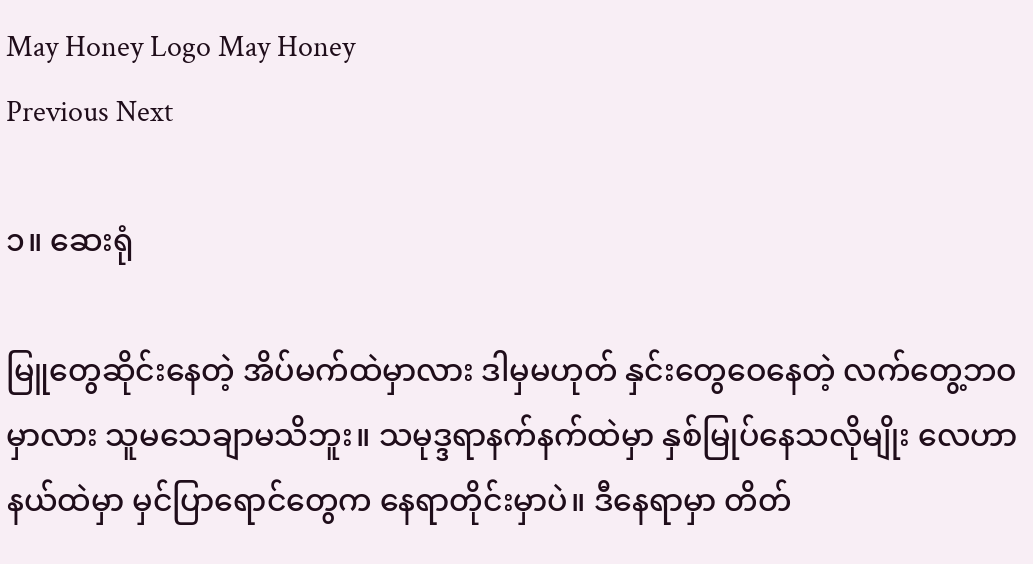May Honey Logo May Honey
Previous Next

၁။ ဆေးရုံ

မြူတွေဆိုင်းနေတဲ့ အိပ်မက်ထဲမှာလား ဒါမှမဟုတ် နှင်းတွေဝေနေတဲ့ လက်တွေ့ဘဝမှာလား သူမသေချာမသိဘူး။ သမုဒ္ဒရာနက်နက်ထဲမှာ နှစ်မြုပ်နေသလိုမျိုး လေဟာနယ်ထဲမှာ မှင်ပြာရောင်တွေက နေရာတိုင်းမှာပဲ။ ဒီနေရာမှာ တိတ်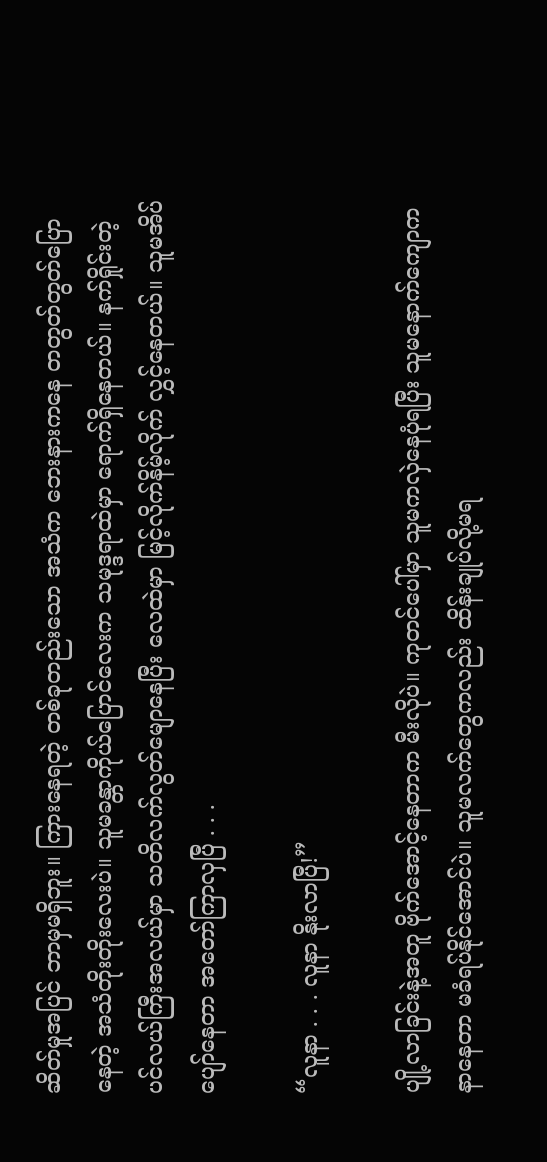ဆိတ်မှုအပြင် ဘာမှမရှိဘူး။ ကြားနေရတဲ့ တစ်ခုတည်းသော အသံက ဘေးနားကနေ တတွတ်တွတ်ပြောနေတဲ့ အသံတိုးတိုးလေးပဲ။ သူမခန္တာကိုယ်ပြောင်လေးက သမုဒ္ဒရာထဲမှာ ရောက်ရှိနေတယ်။ နက်ရှိုင်းတဲ့ပင်လယ်ကြီးအလယ်မှာ သတိလက်လွတ်မျောနေပြီး လေထဲမှာ မြင့်လိုက်နိမ့်လိုက် လွှင့်နေတယ်။ သူမအိပ်ပျော်နေတာ အတော်ကြာလှပြီ . . .

“လူနာ . . . လူနာ နိုးလာပြီ!”

ပျို့လာခြင်းနဲ့အတူ ဗိုက်အောင့်နေတာက မီးလိုပဲ။ ကုတင်ပေါ်မှာ သူမကလှဲနေပုံရပြီး သူမနောက်ကျောကနာနေတာ မခံရပ်နိုင်အောင်ပဲ။ သူမလက်တွေကလည်း ထိန်းချုပ်လို့မရ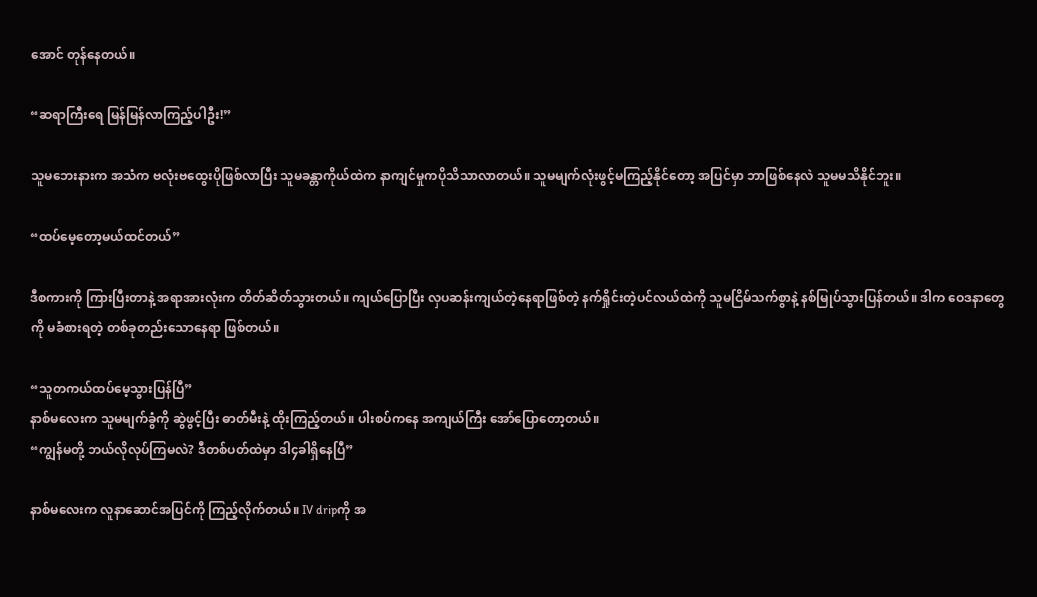အောင် တုန်နေတယ်။

“ဆရာကြီးရေ မြန်မြန်လာကြည့်ပါဦး!”

သူမဘေးနားက အသံက ဗလုံးဗထွေးပိုဖြစ်လာပြီး သူမခန္တာကိုယ်ထဲက နာကျင်မှုကပိုသိသာလာတယ်။ သူမမျက်လုံးဖွင့်မကြည့်နိုင်တော့ အပြင်မှာ ဘာဖြစ်နေလဲ သူမမသိနိုင်ဘူး။

“ထပ်မေ့တော့မယ်ထင်တယ်”

ဒီစကားကို ကြားပြီးတာနဲ့ အရာအားလုံးက တိတ်ဆိတ်သွားတယ်။ ကျယ်ပြောပြီး လှပဆန်းကျယ်တဲ့နေရာဖြစ်တဲ့ နက်ရှိုင်းတဲ့ပင်လယ်ထဲကို သူမငြိမ်သက်စွာနဲ့ နစ်မြုပ်သွားပြန်တယ်။ ဒါက ဝေဒနာတွေကို မခံစားရတဲ့ တစ်ခုတည်းသောနေရာ ဖြစ်တယ်။

“သူတကယ်ထပ်မေ့သွားပြန်ပြီ”
နာစ်မလေးက သူမမျက်ခွံကို ဆွဲဖွင့်ပြီး ဓာတ်မီးနဲ့ ထိုးကြည့်တယ်။ ပါးစပ်ကနေ အကျယ်ကြီး အော်ပြောတော့တယ်။
“ကျွန်မတို့ ဘယ်လိုလုပ်ကြမလဲ? ဒီတစ်ပတ်ထဲမှာ ဒါ၄ခါရှိနေပြီ”

နာစ်မလေးက လူနာဆောင်အပြင်ကို ကြည့်လိုက်တယ်။ IV dripကို အ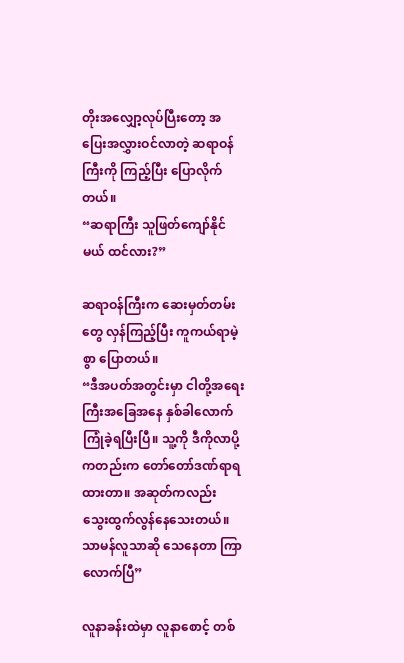တိုးအလျှော့လုပ်ပြီးတော့ အပြေးအလွှားဝင်လာတဲ့ ဆရာဝန်ကြီးကို ကြည့်ပြီး ပြောလိုက်တယ်။
“ဆရာကြီး သူဖြတ်ကျော်နိုင်မယ် ထင်လား?”

ဆရာဝန်ကြီးက ဆေးမှတ်တမ်းတွေ လှန်ကြည့်ပြီး ကူကယ်ရာမဲ့စွာ ပြောတယ်။
“ဒီအပတ်အတွင်းမှာ ငါတို့အရေးကြီးအခြေအနေ နှစ်ခါလောက် ကြုံခဲ့ရပြီးပြီ။ သူ့ကို ဒီကိုလာပို့ကတည်းက တော်တော်ဒဏ်ရာရထားတာ။ အဆုတ်ကလည်း သွေးထွက်လွန်နေသေးတယ်။ သာမန်လူသာဆို သေနေတာ ကြာလောက်ပြီ”

လူနာခန်းထဲမှာ လူနာစောင့် တစ်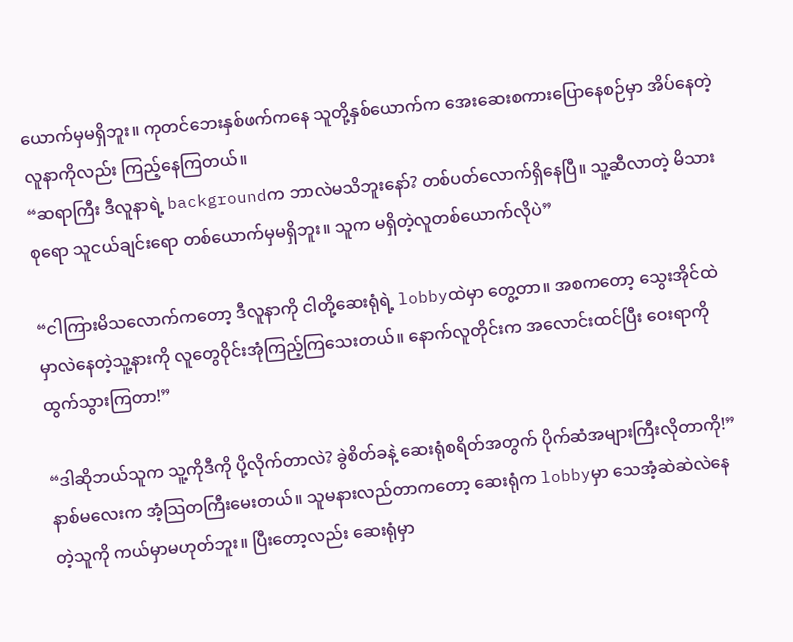ယောက်မှမရှိဘူး။ ကုတင်ဘေးနှစ်ဖက်ကနေ သူတို့နှစ်ယောက်က အေးဆေးစကားပြောနေစဉ်မှာ အိပ်နေတဲ့လူနာကိုလည်း ကြည့်နေကြတယ်။
“ဆရာကြီး ဒီလူနာရဲ့ backgroundက ဘာလဲမသိဘူးနော်? တစ်ပတ်လောက်ရှိနေပြီ။ သူ့ဆီလာတဲ့ မိသားစုရော သူငယ်ချင်းရော တစ်ယောက်မှမရှိဘူး။ သူက မရှိတဲ့လူတစ်ယောက်လိုပဲ”

“ငါကြားမိသလောက်ကတော့ ဒီလူနာကို ငါတို့ဆေးရုံရဲ့ lobbyထဲမှာ တွေ့တာ။ အစကတော့ သွေးအိုင်ထဲမှာလဲနေတဲ့သူ့နားကို လူတွေဝိုင်းအုံကြည့်ကြသေးတယ်။ နောက်လူတိုင်းက အလောင်းထင်ပြီး ဝေးရာကို ထွက်သွားကြတာ!”

“ဒါဆိုဘယ်သူက သူ့ကိုဒီကို ပို့လိုက်တာလဲ? ခွဲစိတ်ခနဲ့ ဆေးရုံစရိတ်အတွက် ပိုက်ဆံအများကြီးလိုတာကို!”
နာစ်မလေးက အံ့သြတကြီးမေးတယ်။ သူမနားလည်တာကတော့ ဆေးရုံက lobbyမှာ သေအံ့ဆဲဆဲလဲနေတဲ့သူကို ကယ်မှာမဟုတ်ဘူး။ ပြီးတော့လည်း ဆေးရုံမှာ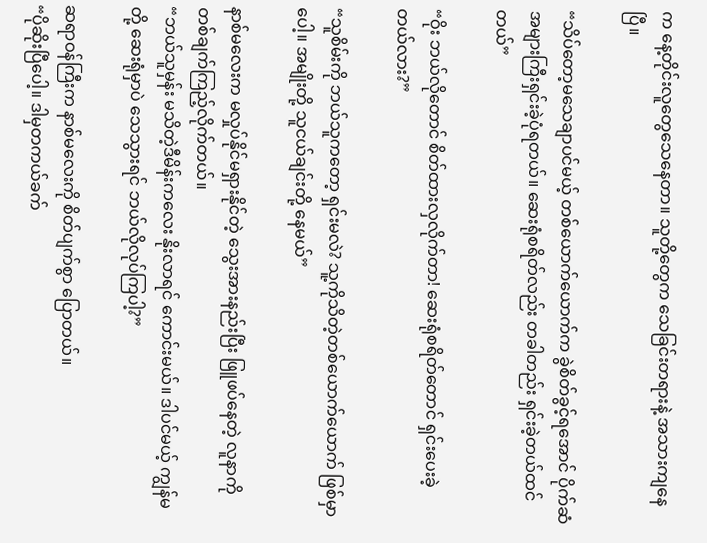က နေ့တိုင်းလူတွေသေနေတာ။ သူတို့တွေက သေခြင်းတရားနဲ့ အသားကျနေပြီ။

“သိပ်တော့မသေချာပင်မယ့် တစ်ယောက်ယောက်က ခွဲစိတ်ခွင့်ရအောင် ပိုက်ဆံအများကြီးရှင်းခဲ့ပုံရတယ်။ ဆေးရုံစရိတ်လည်း တခါတည်း ရှင်းခဲ့တယ်ထင်တယ်”

“ဝိုး ဘယ်လိုတောင် စိတ်ထားလှလိုက်တာ! ဆေးရုံစရိတ်တောင် ရှင်းပေးခဲ့တယ်လား?”

“သူစိမ်းကို ဘယ်သူကတော့ ရှင်းမလဲ? သူ့ကိုသိတဲ့တစ်ယောက်ယောက် ဖြစ်မှာပေါ့။ အမျိုးတို့ သူငယ်ချင်းတို့ နေမယ်”

နာစ်မလေးက မလှုပ်နိုင်မရှားနိုင်တဲ့ သွေးအားနည်းပြီး ဖြူဖပ်နေတဲ့ လူနာကို တစ်ချက်ကြည့်လိုက်တယ်။
“ဘယ်သူမှန်း မသိတဲ့ဒီမိန်းကလေး နိုးလာရင် ကောင်းမယ်။ ဒါပင်မယ့် ကျွန်မတို့ ဆေးရုံမှာပဲ သေသွားရင် ဘယ်လိုလုပ်ကြပါ့?”

ဆရာဝန်ကြီးက နာစ်မလေးကို စိတ်ပျက်စွာ ပြောတယ်။
“ပိုဆိုးပြီပေါ့။ ဒါမှတကယ်ခက်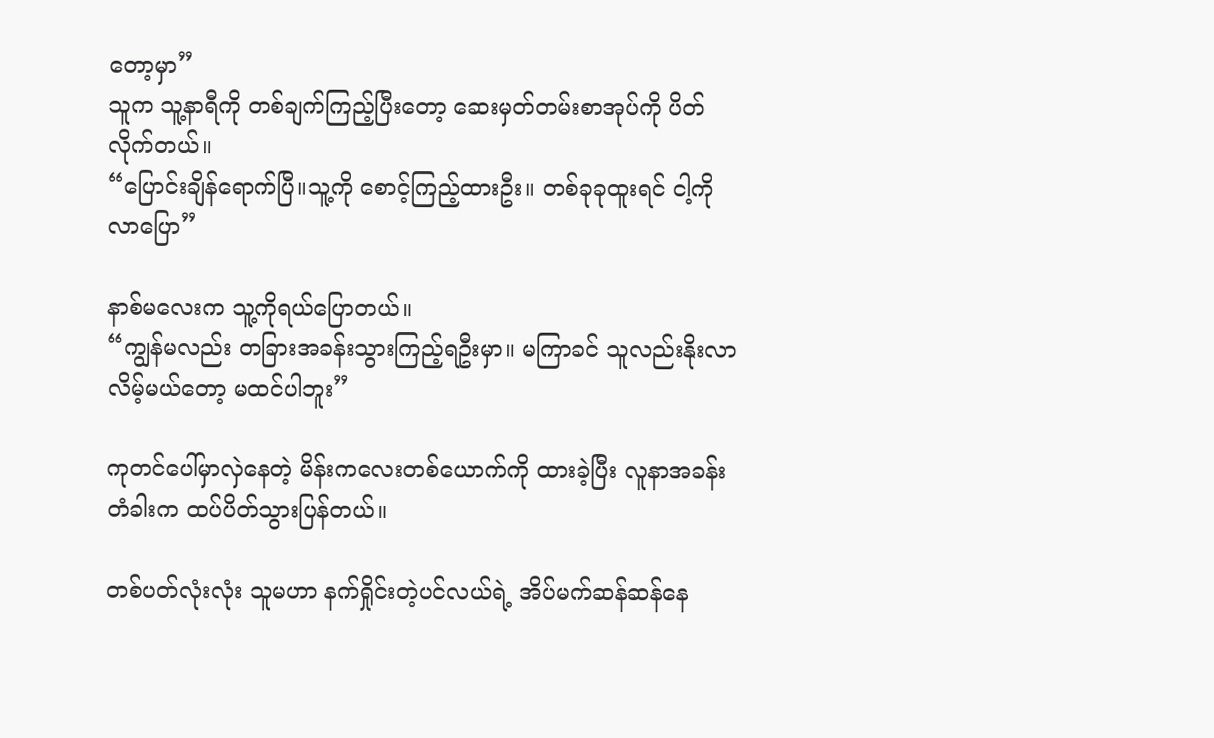တော့မှာ”
သူက သူ့နာရီကို တစ်ချက်ကြည့်ပြီးတော့ ဆေးမှတ်တမ်းစာအုပ်ကို ပိတ်လိုက်တယ်။
“ပြောင်းချိန်ရောက်ပြီ။သူ့ကို စောင့်ကြည့်ထားဦး။ တစ်ခုခုထူးရင် ငါ့ကိုလာပြော”

နာစ်မလေးက သူ့ကိုရယ်ပြောတယ်။
“ကျွန်မလည်း တခြားအခန်းသွားကြည့်ရဦးမှာ။ မကြာခင် သူလည်းနိုးလာလိမ့်မယ်တော့ မထင်ပါဘူး”

ကုတင်ပေါ်မှာလှဲနေတဲ့ မိန်းကလေးတစ်ယောက်ကို ထားခဲ့ပြီး လူနာအခန်းတံခါးက ထပ်ပိတ်သွားပြန်တယ်။

တစ်ပတ်လုံးလုံး သူမဟာ နက်ရှိုင်းတဲ့ပင်လယ်ရဲ့ အိပ်မက်ဆန်ဆန်နေ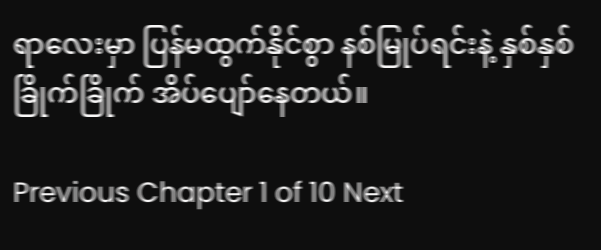ရာလေးမှာ ပြန်မထွက်နိုင်စွာ နစ်မြုပ်ရင်းနဲ့ နှစ်နှစ်ခြိုက်ခြိုက် အိပ်ပျော်နေတယ်။

Previous Chapter 1 of 10 Next